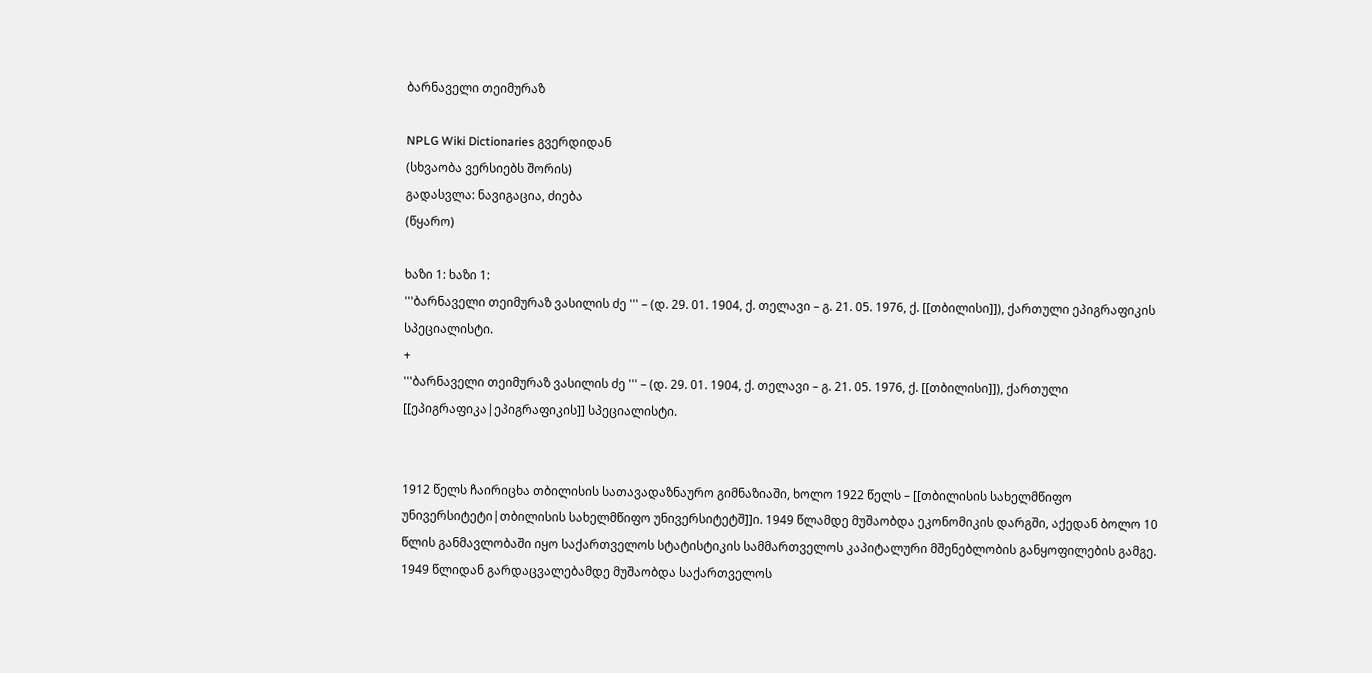ბარნაველი თეიმურაზ

NPLG Wiki Dictionaries გვერდიდან
(სხვაობა ვერსიებს შორის)
გადასვლა: ნავიგაცია, ძიება
(წყარო)

ხაზი 1: ხაზი 1:
'''ბარნაველი თეიმურაზ ვასილის ძე ''' – (დ. 29. 01. 1904, ქ. თელავი – გ. 21. 05. 1976, ქ. [[თბილისი]]), ქართული ეპიგრაფიკის სპეციალისტი.
+
'''ბარნაველი თეიმურაზ ვასილის ძე ''' – (დ. 29. 01. 1904, ქ. თელავი – გ. 21. 05. 1976, ქ. [[თბილისი]]), ქართული [[ეპიგრაფიკა|ეპიგრაფიკის]] სპეციალისტი.


1912 წელს ჩაირიცხა თბილისის სათავადაზნაურო გიმნაზიაში, ხოლო 1922 წელს – [[თბილისის სახელმწიფო უნივერსიტეტი|თბილისის სახელმწიფო უნივერსიტეტშ]]ი. 1949 წლამდე მუშაობდა ეკონომიკის დარგში, აქედან ბოლო 10 წლის განმავლობაში იყო საქართველოს სტატისტიკის სამმართველოს კაპიტალური მშენებლობის განყოფილების გამგე. 1949 წლიდან გარდაცვალებამდე მუშაობდა საქართველოს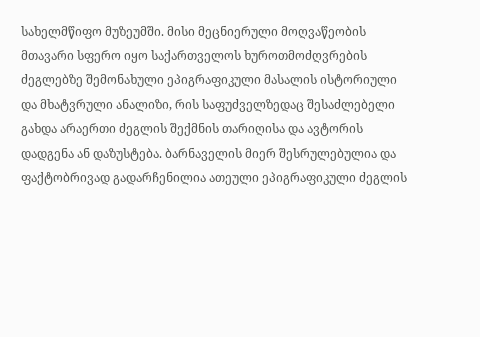სახელმწიფო მუზეუმში. მისი მეცნიერული მოღვაწეობის მთავარი სფერო იყო საქართველოს ხუროთმოძღვრების ძეგლებზე შემონახული ეპიგრაფიკული მასალის ისტორიული და მხატვრული ანალიზი, რის საფუძველზედაც შესაძლებელი გახდა არაერთი ძეგლის შექმნის თარიღისა და ავტორის დადგენა ან დაზუსტება. ბარნაველის მიერ შესრულებულია და ფაქტობრივად გადარჩენილია ათეული ეპიგრაფიკული ძეგლის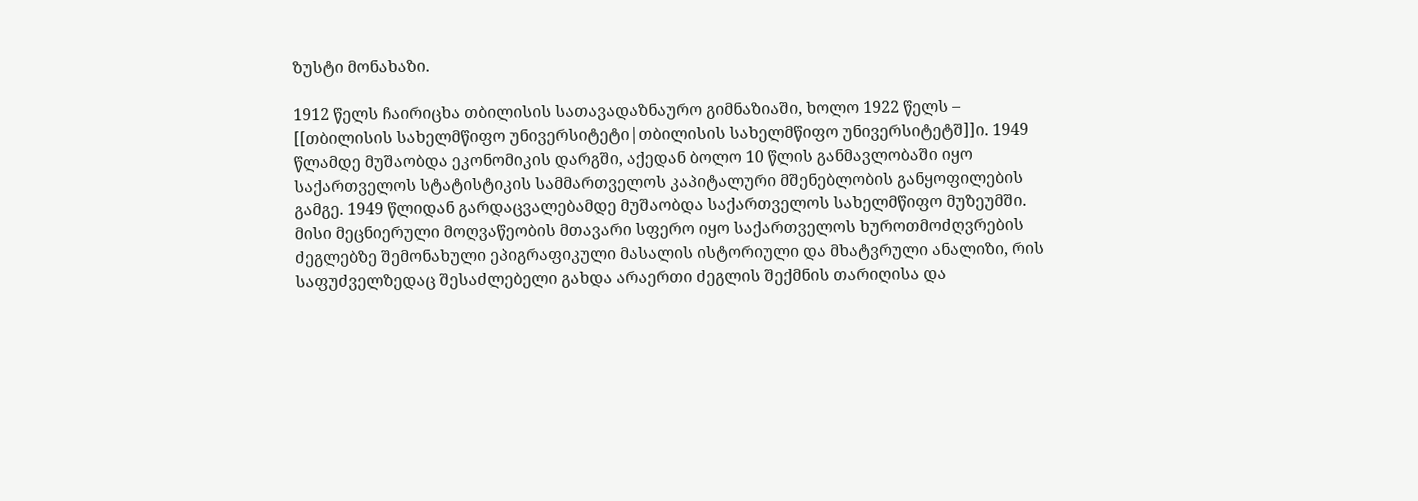ზუსტი მონახაზი.

1912 წელს ჩაირიცხა თბილისის სათავადაზნაურო გიმნაზიაში, ხოლო 1922 წელს – [[თბილისის სახელმწიფო უნივერსიტეტი|თბილისის სახელმწიფო უნივერსიტეტშ]]ი. 1949 წლამდე მუშაობდა ეკონომიკის დარგში, აქედან ბოლო 10 წლის განმავლობაში იყო საქართველოს სტატისტიკის სამმართველოს კაპიტალური მშენებლობის განყოფილების გამგე. 1949 წლიდან გარდაცვალებამდე მუშაობდა საქართველოს სახელმწიფო მუზეუმში. მისი მეცნიერული მოღვაწეობის მთავარი სფერო იყო საქართველოს ხუროთმოძღვრების ძეგლებზე შემონახული ეპიგრაფიკული მასალის ისტორიული და მხატვრული ანალიზი, რის საფუძველზედაც შესაძლებელი გახდა არაერთი ძეგლის შექმნის თარიღისა და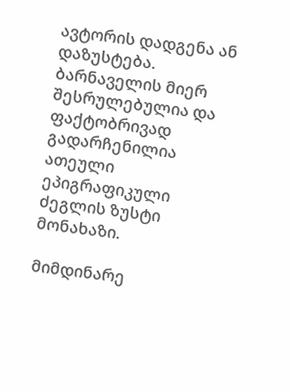ავტორის დადგენა ან დაზუსტება. ბარნაველის მიერ შესრულებულია და ფაქტობრივად გადარჩენილია ათეული ეპიგრაფიკული ძეგლის ზუსტი მონახაზი.

მიმდინარე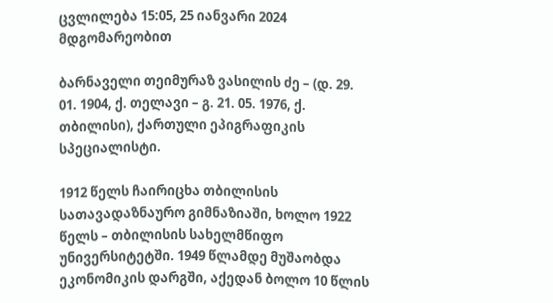ცვლილება 15:05, 25 იანვარი 2024 მდგომარეობით

ბარნაველი თეიმურაზ ვასილის ძე – (დ. 29. 01. 1904, ქ. თელავი – გ. 21. 05. 1976, ქ. თბილისი), ქართული ეპიგრაფიკის სპეციალისტი.

1912 წელს ჩაირიცხა თბილისის სათავადაზნაურო გიმნაზიაში, ხოლო 1922 წელს – თბილისის სახელმწიფო უნივერსიტეტში. 1949 წლამდე მუშაობდა ეკონომიკის დარგში, აქედან ბოლო 10 წლის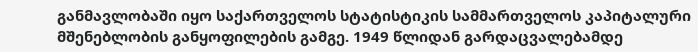განმავლობაში იყო საქართველოს სტატისტიკის სამმართველოს კაპიტალური მშენებლობის განყოფილების გამგე. 1949 წლიდან გარდაცვალებამდე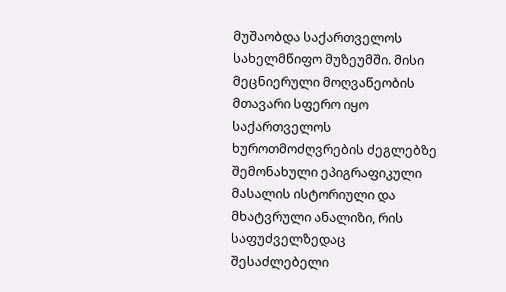მუშაობდა საქართველოს სახელმწიფო მუზეუმში. მისი მეცნიერული მოღვაწეობის მთავარი სფერო იყო საქართველოს ხუროთმოძღვრების ძეგლებზე შემონახული ეპიგრაფიკული მასალის ისტორიული და მხატვრული ანალიზი, რის საფუძველზედაც შესაძლებელი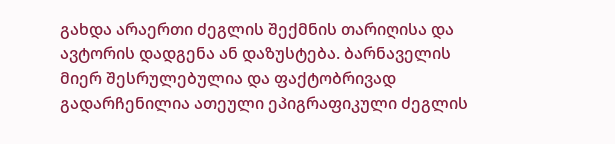გახდა არაერთი ძეგლის შექმნის თარიღისა და ავტორის დადგენა ან დაზუსტება. ბარნაველის მიერ შესრულებულია და ფაქტობრივად გადარჩენილია ათეული ეპიგრაფიკული ძეგლის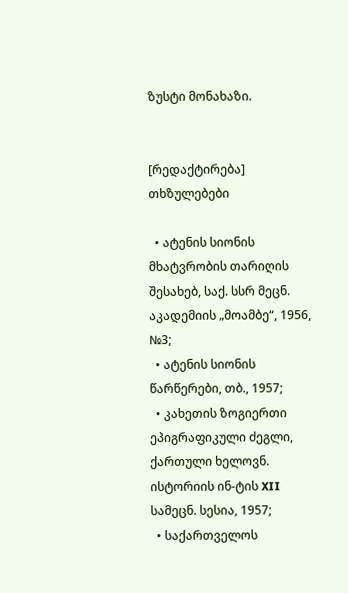ზუსტი მონახაზი.


[რედაქტირება] თხზულებები

  • ატენის სიონის მხატვრობის თარიღის შესახებ, საქ. სსრ მეცნ. აკადემიის „მოამბე“, 1956, №3;
  • ატენის სიონის წარწერები, თბ., 1957;
  • კახეთის ზოგიერთი ეპიგრაფიკული ძეგლი, ქართული ხელოვნ. ისტორიის ინ-ტის XII სამეცნ. სესია, 1957;
  • საქართველოს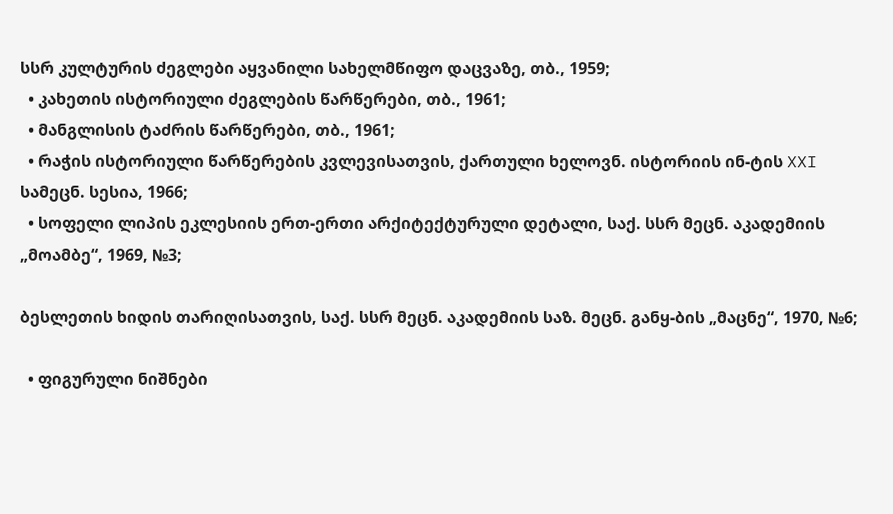სსრ კულტურის ძეგლები აყვანილი სახელმწიფო დაცვაზე, თბ., 1959;
  • კახეთის ისტორიული ძეგლების წარწერები, თბ., 1961;
  • მანგლისის ტაძრის წარწერები, თბ., 1961;
  • რაჭის ისტორიული წარწერების კვლევისათვის, ქართული ხელოვნ. ისტორიის ინ-ტის XXI სამეცნ. სესია, 1966;
  • სოფელი ლიპის ეკლესიის ერთ-ერთი არქიტექტურული დეტალი, საქ. სსრ მეცნ. აკადემიის „მოამბე“, 1969, №3;

ბესლეთის ხიდის თარიღისათვის, საქ. სსრ მეცნ. აკადემიის საზ. მეცნ. განყ-ბის „მაცნე“, 1970, №6;

  • ფიგურული ნიშნები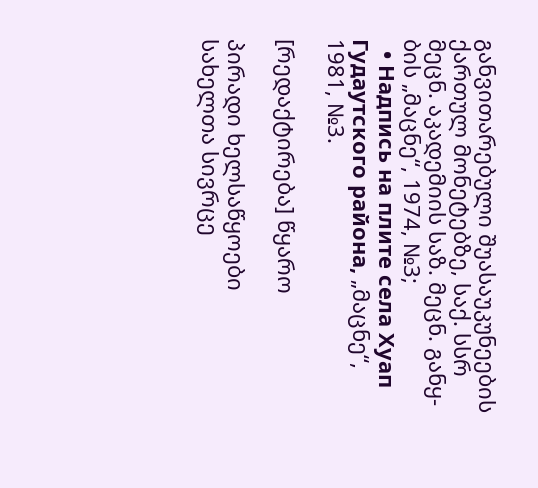განვითარებული შუასაუკუნეების ქართულ მონეტებზე, საქ. სსრ მეცნ. აკადემიის საზ. მეცნ. განყ-ბის „მაცნე“, 1974, №3;
  • Надпись на плите села Хуап Гудаутского района, „მაცნე“, 1981, №3.

[რედაქტირება] წყარო

პირადი ხელსაწყოები
სახელთა სივრცე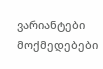ვარიანტები
მოქმედებები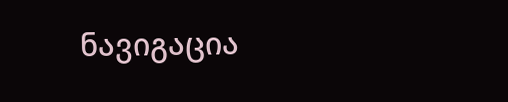ნავიგაცია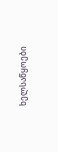ხელსაწყოები